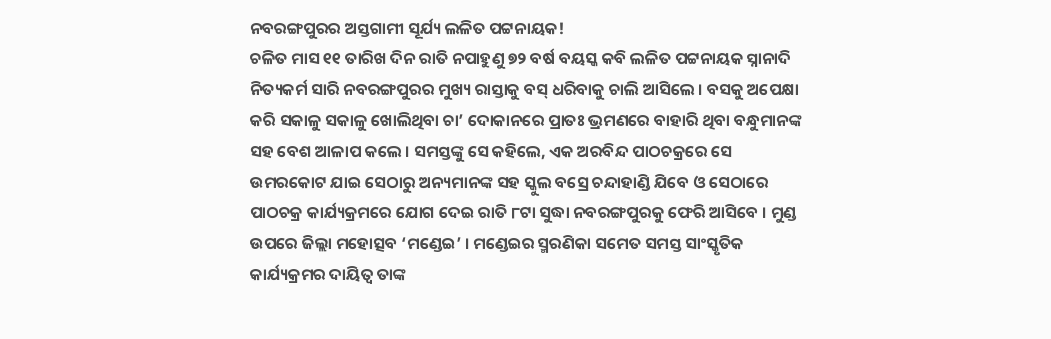ନବରଙ୍ଗପୁରର ଅସ୍ତଗାମୀ ସୂର୍ଯ୍ୟ ଲଳିତ ପଟ୍ଟନାୟକ!
ଚଳିତ ମାସ ୧୧ ତାରିଖ ଦିନ ରାତି ନପାହୁଣୁ ୭୨ ବର୍ଷ ବୟସ୍କ କବି ଲଳିତ ପଟ୍ଟନାୟକ ସ୍ନାନାଦି ନିତ୍ୟକର୍ମ ସାରି ନବରଙ୍ଗପୁରର ମୁଖ୍ୟ ରାସ୍ତାକୁ ବସ୍ ଧରିବାକୁ ଚାଲି ଆସିଲେ । ବସକୁ ଅପେକ୍ଷା କରି ସକାଳୁ ସକାଳୁ ଖୋଲିଥିବା ଚା’ ଦୋକାନରେ ପ୍ରାତଃ ଭ୍ରମଣରେ ବାହାରି ଥିବା ବନ୍ଧୁମାନଙ୍କ ସହ ବେଶ ଆଳାପ କଲେ । ସମସ୍ତଙ୍କୁ ସେ କହିଲେ, ଏକ ଅରବିନ୍ଦ ପାଠଚକ୍ରରେ ସେ ଉମରକୋଟ ଯାଇ ସେଠାରୁ ଅନ୍ୟମାନଙ୍କ ସହ ସ୍କୁଲ ବସ୍ରେ ଚନ୍ଦାହାଣ୍ଡି ଯିବେ ଓ ସେଠାରେ ପାଠଚକ୍ର କାର୍ଯ୍ୟକ୍ରମରେ ଯୋଗ ଦେଇ ରାତି ୮ଟା ସୁଦ୍ଧା ନବରଙ୍ଗପୁରକୁ ଫେରି ଆସିବେ । ମୁଣ୍ଡ ଉପରେ ଜିଲ୍ଲା ମହୋତ୍ସବ ‘ମଣ୍ଡେଇ’ । ମଣ୍ଡେଇର ସ୍ମରଣିକା ସମେତ ସମସ୍ତ ସାଂସ୍କୃତିକ କାର୍ଯ୍ୟକ୍ରମର ଦାୟିତ୍ୱ ତାଙ୍କ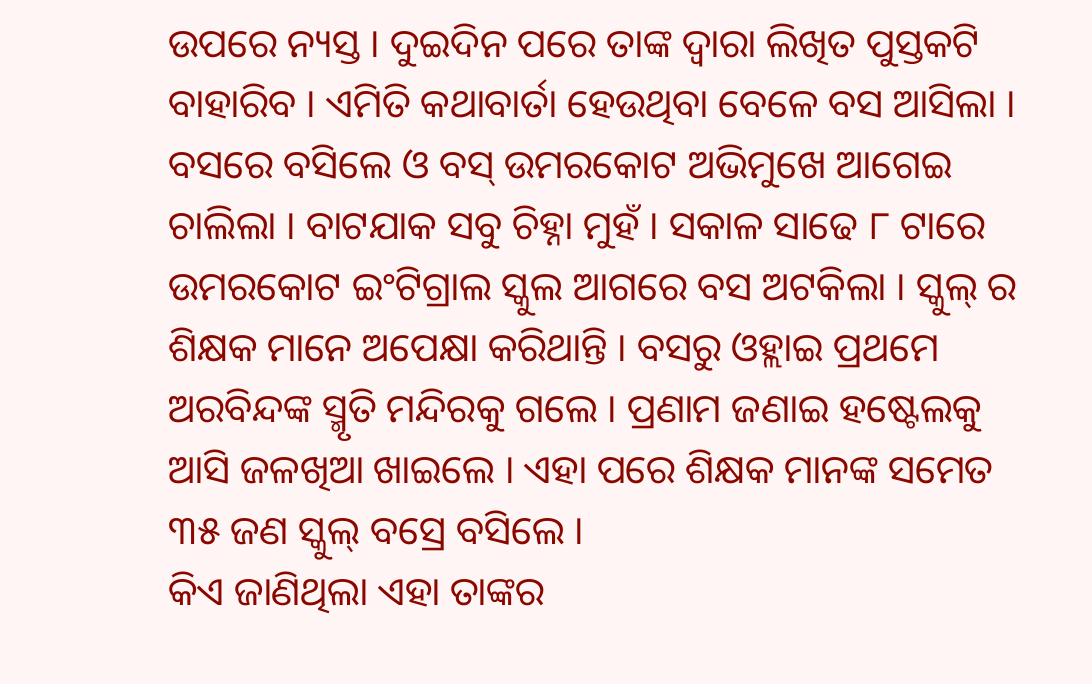ଉପରେ ନ୍ୟସ୍ତ । ଦୁଇଦିନ ପରେ ତାଙ୍କ ଦ୍ୱାରା ଲିଖିତ ପୁସ୍ତକଟି ବାହାରିବ । ଏମିତି କଥାବାର୍ତା ହେଉଥିବା ବେଳେ ବସ ଆସିଲା । ବସରେ ବସିଲେ ଓ ବସ୍ ଉମରକୋଟ ଅଭିମୁଖେ ଆଗେଇ ଚାଲିଲା । ବାଟଯାକ ସବୁ ଚିହ୍ନା ମୁହଁ । ସକାଳ ସାଢେ ୮ ଟାରେ ଉମରକୋଟ ଇଂଟିଗ୍ରାଲ ସ୍କୁଲ ଆଗରେ ବସ ଅଟକିଲା । ସ୍କୁଲ୍ ର ଶିକ୍ଷକ ମାନେ ଅପେକ୍ଷା କରିଥାନ୍ତି । ବସରୁ ଓହ୍ଲାଇ ପ୍ରଥମେ ଅରବିନ୍ଦଙ୍କ ସ୍ମୃତି ମନ୍ଦିରକୁ ଗଲେ । ପ୍ରଣାମ ଜଣାଇ ହଷ୍ଟେଲକୁ ଆସି ଜଳଖିଆ ଖାଇଲେ । ଏହା ପରେ ଶିକ୍ଷକ ମାନଙ୍କ ସମେତ ୩୫ ଜଣ ସ୍କୁଲ୍ ବସ୍ରେ ବସିଲେ ।
କିଏ ଜାଣିଥିଲା ଏହା ତାଙ୍କର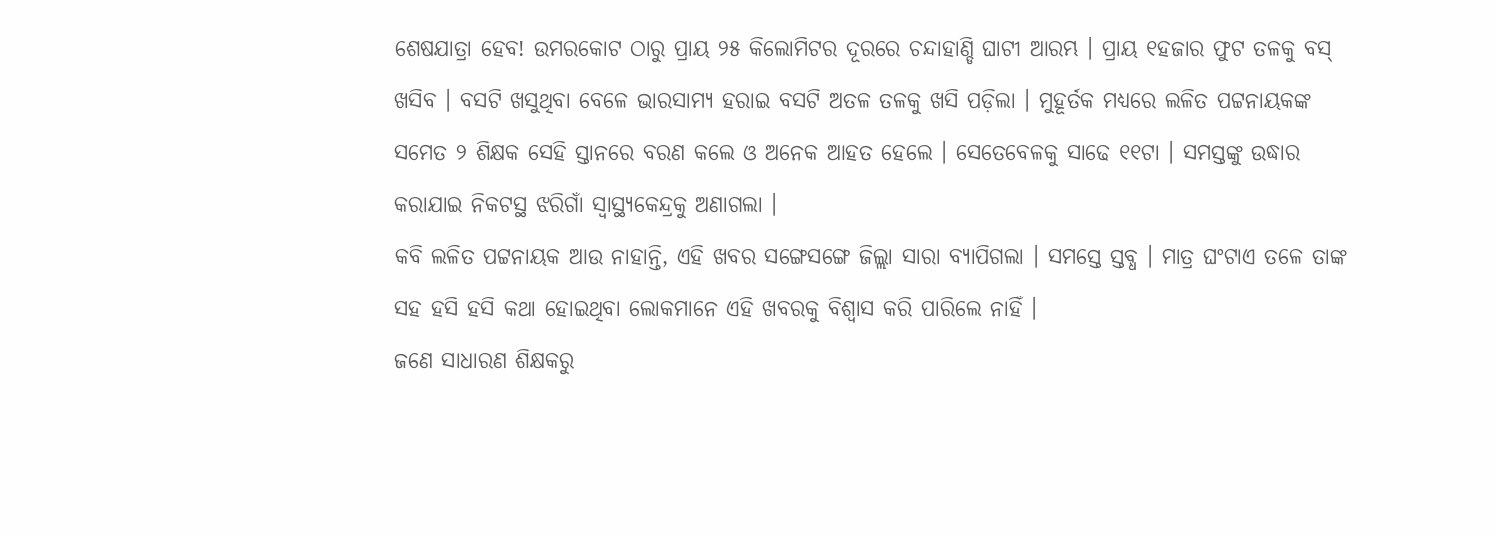ଶେଷଯାତ୍ରା ହେବ! ଉମରକୋଟ ଠାରୁ ପ୍ରାୟ ୨୫ କିଲୋମିଟର ଦୂରରେ ଚନ୍ଦାହାଣ୍ଡି ଘାଟୀ ଆରମ୍ଭ । ପ୍ରାୟ ୧ହଜାର ଫୁଟ ତଳକୁ ବସ୍ ଖସିବ । ବସଟି ଖସୁଥିବା ବେଳେ ଭାରସାମ୍ୟ ହରାଇ ବସଟି ଅତଳ ତଳକୁ ଖସି ପଡ଼ିଲା । ମୁହୂର୍ତକ ମଧ୍ୟରେ ଲଳିତ ପଟ୍ଟନାୟକଙ୍କ ସମେତ ୨ ଶିକ୍ଷକ ସେହି ସ୍ତାନରେ ବରଣ କଲେ ଓ ଅନେକ ଆହତ ହେଲେ । ସେତେବେଳକୁ ସାଢେ ୧୧ଟା । ସମସ୍ତଙ୍କୁ ଉଦ୍ଧାର କରାଯାଇ ନିକଟସ୍ଥ ଝରିଗାଁ ସ୍ୱାସ୍ଥ୍ୟକେନ୍ଦ୍ରକୁ ଅଣାଗଲା ।
କବି ଲଳିତ ପଟ୍ଟନାୟକ ଆଉ ନାହାନ୍ତି, ଏହି ଖବର ସଙ୍ଗେସଙ୍ଗେ ଜିଲ୍ଲା ସାରା ବ୍ୟାପିଗଲା । ସମସ୍ତେ ସ୍ତବ୍ଧ । ମାତ୍ର ଘଂଟାଏ ତଳେ ତାଙ୍କ ସହ ହସି ହସି କଥା ହୋଇଥିବା ଲୋକମାନେ ଏହି ଖବରକୁ ବିଶ୍ୱାସ କରି ପାରିଲେ ନାହିଁ ।
ଜଣେ ସାଧାରଣ ଶିକ୍ଷକରୁ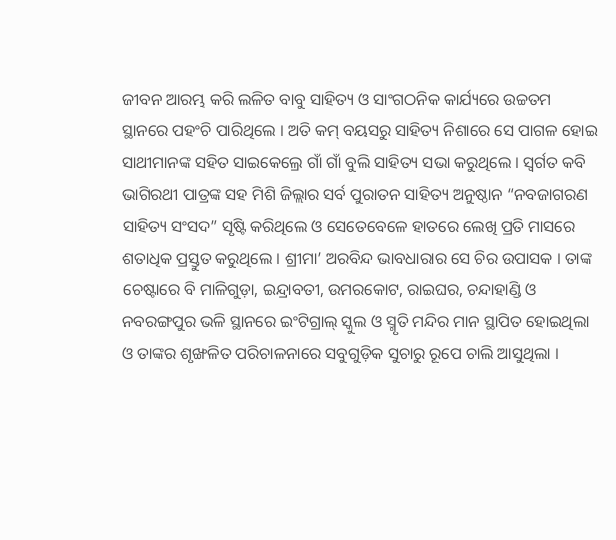ଜୀବନ ଆରମ୍ଭ କରି ଲଳିତ ବାବୁ ସାହିତ୍ୟ ଓ ସାଂଗଠନିକ କାର୍ଯ୍ୟରେ ଉଚ୍ଚତମ ସ୍ଥାନରେ ପହଂଚି ପାରିଥିଲେ । ଅତି କମ୍ ବୟସରୁ ସାହିତ୍ୟ ନିଶାରେ ସେ ପାଗଳ ହୋଇ ସାଥୀମାନଙ୍କ ସହିତ ସାଇକେଲ୍ରେ ଗାଁ ଗାଁ ବୁଲି ସାହିତ୍ୟ ସଭା କରୁଥିଲେ । ସ୍ୱର୍ଗତ କବି ଭାଗିରଥୀ ପାତ୍ରଙ୍କ ସହ ମିଶି ଜିଲ୍ଲାର ସର୍ବ ପୁରାତନ ସାହିତ୍ୟ ଅନୁଷ୍ଠାନ “ନବଜାଗରଣ ସାହିତ୍ୟ ସଂସଦ” ସୃଷ୍ଟି କରିଥିଲେ ଓ ସେତେବେଳେ ହାତରେ ଲେଖି ପ୍ରତି ମାସରେ ଶତାଧିକ ପ୍ରସ୍ତୁତ କରୁଥିଲେ । ଶ୍ରୀମା’ ଅରବିନ୍ଦ ଭାବଧାରାର ସେ ଚିର ଉପାସକ । ତାଙ୍କ ଚେଷ୍ଟାରେ ବି ମାଳିଗୁଡ଼ା, ଇନ୍ଦ୍ରାବତୀ, ଉମରକୋଟ, ରାଇଘର, ଚନ୍ଦାହାଣ୍ଡି ଓ ନବରଙ୍ଗପୁର ଭଳି ସ୍ଥାନରେ ଇଂଟିଗ୍ରାଲ୍ ସ୍କୁଲ ଓ ସ୍ମୃତି ମନ୍ଦିର ମାନ ସ୍ଥାପିତ ହୋଇଥିଲା ଓ ତାଙ୍କର ଶୃଙ୍ଖଳିତ ପରିଚାଳନାରେ ସବୁଗୁଡ଼ିକ ସୁଚାରୁ ରୂପେ ଚାଲି ଆସୁଥିଲା ।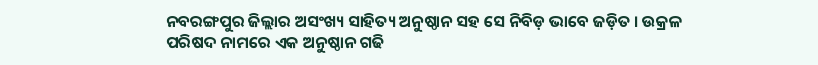ନବରଙ୍ଗପୁର ଜିଲ୍ଲାର ଅସଂଖ୍ୟ ସାହିତ୍ୟ ଅନୁଷ୍ଠାନ ସହ ସେ ନିବିଡ଼ ଭାବେ ଜଡ଼ିତ । ଉକ୍ରଳ ପରିଷଦ ନାମରେ ଏକ ଅନୁଷ୍ଠାନ ଗଢି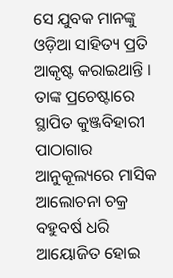ସେ ଯୁବକ ମାନଙ୍କୁ ଓଡ଼ିଆ ସାହିତ୍ୟ ପ୍ରତି ଆକୃଷ୍ଟ କରାଇଥାନ୍ତି । ତାଙ୍କ ପ୍ରଚେଷ୍ଟାରେ ସ୍ଥାପିତ କୁଞ୍ଜବିହାରୀ ପାଠାଗାର ଆନୁକୂଲ୍ୟରେ ମାସିକ ଆଲୋଚନା ଚକ୍ର ବହୁବର୍ଷ ଧରି ଆୟୋଜିତ ହୋଇ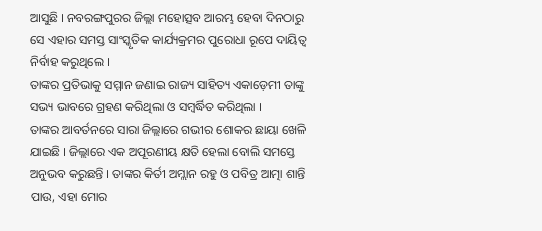ଆସୁଛି । ନବରଙ୍ଗପୁରର ଜିଲ୍ଲା ମହୋତ୍ସବ ଆରମ୍ଭ ହେବା ଦିନଠାରୁ ସେ ଏହାର ସମସ୍ତ ସାଂସ୍କୃତିକ କାର୍ଯ୍ୟକ୍ରମର ପୁରୋଧା ରୂପେ ଦାୟିତ୍ୱ ନିର୍ବାହ କରୁଥିଲେ ।
ତାଙ୍କର ପ୍ରତିଭାକୁ ସମ୍ମାନ ଜଣାଇ ରାଜ୍ୟ ସାହିତ୍ୟ ଏକାଡ଼େମୀ ତାଙ୍କୁ ସଭ୍ୟ ଭାବରେ ଗ୍ରହଣ କରିଥିଲା ଓ ସମ୍ବର୍ଦ୍ଧିତ କରିଥିଲା ।
ତାଙ୍କର ଆବର୍ତନରେ ସାରା ଜିଲ୍ଲାରେ ଗଭୀର ଶୋକର ଛାୟା ଖେଳି ଯାଇଛି । ଜିଲ୍ଲାରେ ଏକ ଅପୂରଣୀୟ କ୍ଷତି ହେଲା ବୋଲି ସମସ୍ତେ ଅନୁଭବ କରୁଛନ୍ତି । ତାଙ୍କର କିର୍ତୀ ଅମ୍ଲାନ ରହୁ ଓ ପବିତ୍ର ଆତ୍ମା ଶାନ୍ତି ପାଉ, ଏହା ମୋର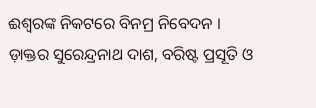ଈଶ୍ୱରଙ୍କ ନିକଟରେ ବିନମ୍ର ନିବେଦନ ।
ଡ଼ାକ୍ତର ସୁରେନ୍ଦ୍ରନାଥ ଦାଶ, ବରିଷ୍ଟ ପ୍ରସୂତି ଓ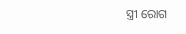ସ୍ତ୍ରୀ ରୋଗ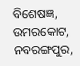ବିଶେଷଜ୍ଞ,
ଉମରକୋଟ, ନବରଙ୍ଗପୁର,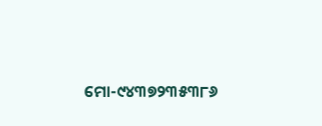ମୋ-୯୪୩୭୨୩୫୩୮୬